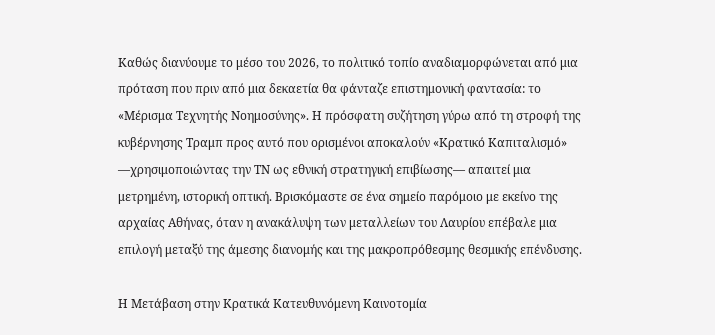Καθώς διανύουμε το μέσο του 2026, το πολιτικό τοπίο αναδιαμορφώνεται από μια πρόταση που πριν από μια δεκαετία θα φάνταζε επιστημονική φαντασία: το «Μέρισμα Τεχνητής Νοημοσύνης». Η πρόσφατη συζήτηση γύρω από τη στροφή της κυβέρνησης Τραμπ προς αυτό που ορισμένοι αποκαλούν «Κρατικό Καπιταλισμό» —χρησιμοποιώντας την ΤΝ ως εθνική στρατηγική επιβίωσης— απαιτεί μια μετρημένη, ιστορική οπτική. Βρισκόμαστε σε ένα σημείο παρόμοιο με εκείνο της αρχαίας Αθήνας, όταν η ανακάλυψη των μεταλλείων του Λαυρίου επέβαλε μια επιλογή μεταξύ της άμεσης διανομής και της μακροπρόθεσμης θεσμικής επένδυσης.

Η Μετάβαση στην Κρατικά Κατευθυνόμενη Καινοτομία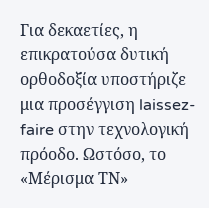Για δεκαετίες, η επικρατούσα δυτική ορθοδοξία υποστήριζε μια προσέγγιση laissez-faire στην τεχνολογική πρόοδο. Ωστόσο, το «Μέρισμα ΤΝ»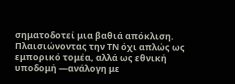σηματοδοτεί μια βαθιά απόκλιση. Πλαισιώνοντας την ΤΝ όχι απλώς ως εμπορικό τομέα, αλλά ως εθνική υποδομή —ανάλογη με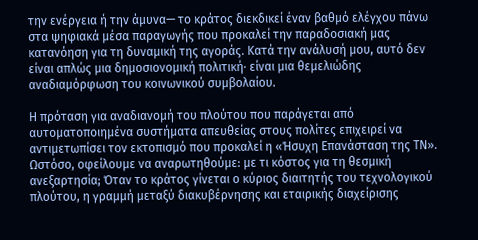την ενέργεια ή την άμυνα— το κράτος διεκδικεί έναν βαθμό ελέγχου πάνω στα ψηφιακά μέσα παραγωγής που προκαλεί την παραδοσιακή μας κατανόηση για τη δυναμική της αγοράς. Κατά την ανάλυσή μου, αυτό δεν είναι απλώς μια δημοσιονομική πολιτική· είναι μια θεμελιώδης αναδιαμόρφωση του κοινωνικού συμβολαίου.

Η πρόταση για αναδιανομή του πλούτου που παράγεται από αυτοματοποιημένα συστήματα απευθείας στους πολίτες επιχειρεί να αντιμετωπίσει τον εκτοπισμό που προκαλεί η «Ήσυχη Επανάσταση της ΤΝ». Ωστόσο, οφείλουμε να αναρωτηθούμε: με τι κόστος για τη θεσμική ανεξαρτησία; Όταν το κράτος γίνεται ο κύριος διαιτητής του τεχνολογικού πλούτου, η γραμμή μεταξύ διακυβέρνησης και εταιρικής διαχείρισης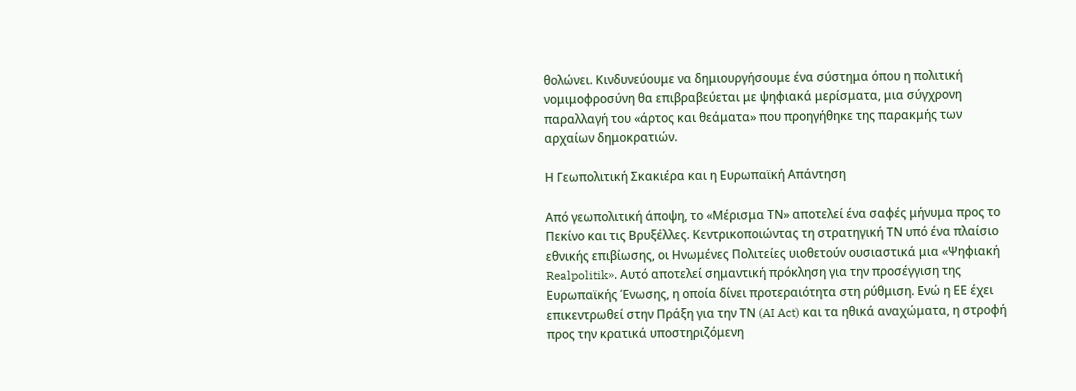θολώνει. Κινδυνεύουμε να δημιουργήσουμε ένα σύστημα όπου η πολιτική νομιμοφροσύνη θα επιβραβεύεται με ψηφιακά μερίσματα, μια σύγχρονη παραλλαγή του «άρτος και θεάματα» που προηγήθηκε της παρακμής των αρχαίων δημοκρατιών.

Η Γεωπολιτική Σκακιέρα και η Ευρωπαϊκή Απάντηση

Από γεωπολιτική άποψη, το «Μέρισμα ΤΝ» αποτελεί ένα σαφές μήνυμα προς το Πεκίνο και τις Βρυξέλλες. Κεντρικοποιώντας τη στρατηγική ΤΝ υπό ένα πλαίσιο εθνικής επιβίωσης, οι Ηνωμένες Πολιτείες υιοθετούν ουσιαστικά μια «Ψηφιακή Realpolitik». Αυτό αποτελεί σημαντική πρόκληση για την προσέγγιση της Ευρωπαϊκής Ένωσης, η οποία δίνει προτεραιότητα στη ρύθμιση. Ενώ η ΕΕ έχει επικεντρωθεί στην Πράξη για την ΤΝ (AI Act) και τα ηθικά αναχώματα, η στροφή προς την κρατικά υποστηριζόμενη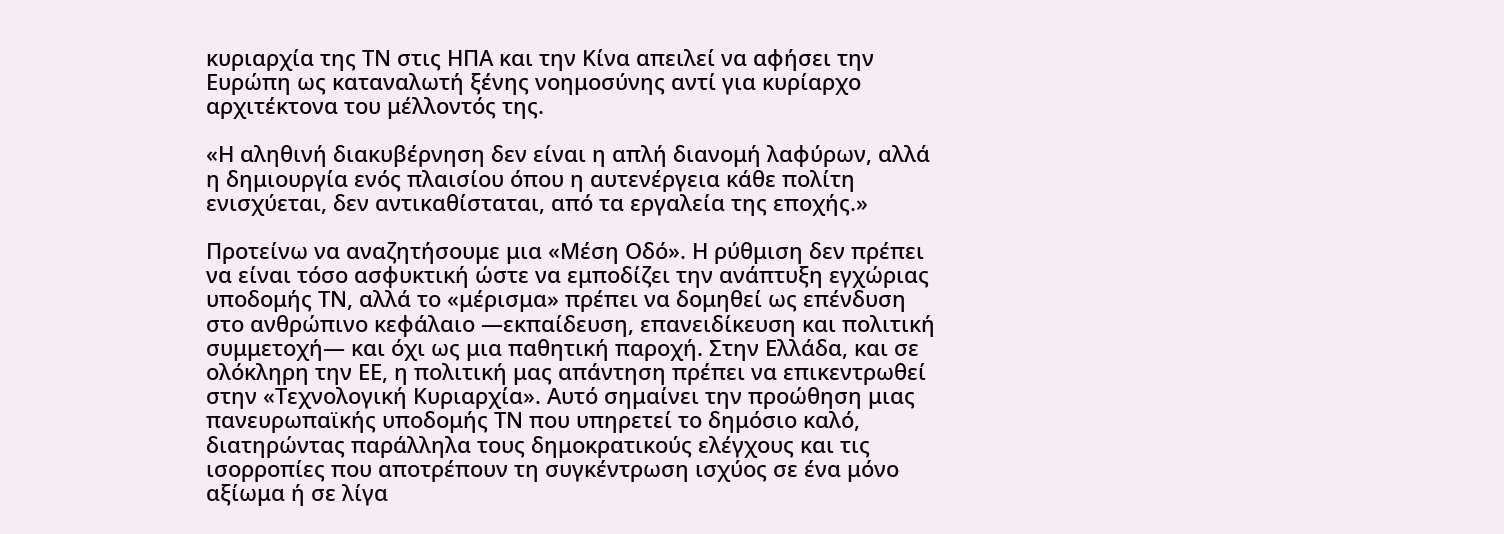κυριαρχία της ΤΝ στις ΗΠΑ και την Κίνα απειλεί να αφήσει την Ευρώπη ως καταναλωτή ξένης νοημοσύνης αντί για κυρίαρχο αρχιτέκτονα του μέλλοντός της.

«Η αληθινή διακυβέρνηση δεν είναι η απλή διανομή λαφύρων, αλλά η δημιουργία ενός πλαισίου όπου η αυτενέργεια κάθε πολίτη ενισχύεται, δεν αντικαθίσταται, από τα εργαλεία της εποχής.»

Προτείνω να αναζητήσουμε μια «Μέση Οδό». Η ρύθμιση δεν πρέπει να είναι τόσο ασφυκτική ώστε να εμποδίζει την ανάπτυξη εγχώριας υποδομής ΤΝ, αλλά το «μέρισμα» πρέπει να δομηθεί ως επένδυση στο ανθρώπινο κεφάλαιο —εκπαίδευση, επανειδίκευση και πολιτική συμμετοχή— και όχι ως μια παθητική παροχή. Στην Ελλάδα, και σε ολόκληρη την ΕΕ, η πολιτική μας απάντηση πρέπει να επικεντρωθεί στην «Τεχνολογική Κυριαρχία». Αυτό σημαίνει την προώθηση μιας πανευρωπαϊκής υποδομής ΤΝ που υπηρετεί το δημόσιο καλό, διατηρώντας παράλληλα τους δημοκρατικούς ελέγχους και τις ισορροπίες που αποτρέπουν τη συγκέντρωση ισχύος σε ένα μόνο αξίωμα ή σε λίγα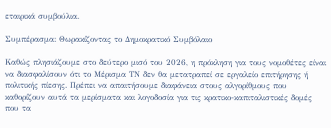εταιρικά συμβούλια.

Συμπέρασμα: Θωρακίζοντας το Δημοκρατικό Συμβόλαιο

Καθώς πλησιάζουμε στο δεύτερο μισό του 2026, η πρόκληση για τους νομοθέτες είναι να διασφαλίσουν ότι το Μέρισμα ΤΝ δεν θα μετατραπεί σε εργαλείο επιτήρησης ή πολιτικής πίεσης. Πρέπει να απαιτήσουμε διαφάνεια στους αλγορίθμους που καθορίζουν αυτά τα μερίσματα και λογοδοσία για τις κρατικο-καπιταλιστικές δομές που τα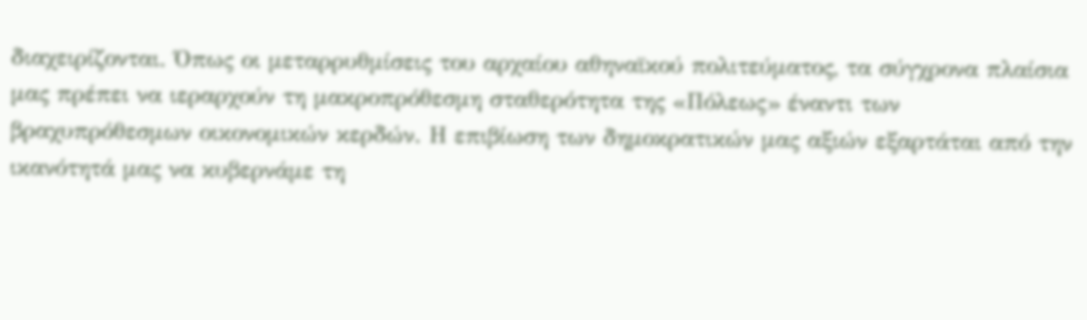διαχειρίζονται. Όπως οι μεταρρυθμίσεις του αρχαίου αθηναϊκού πολιτεύματος, τα σύγχρονα πλαίσια μας πρέπει να ιεραρχούν τη μακροπρόθεσμη σταθερότητα της «Πόλεως» έναντι των βραχυπρόθεσμων οικονομικών κερδών. Η επιβίωση των δημοκρατικών μας αξιών εξαρτάται από την ικανότητά μας να κυβερνάμε τη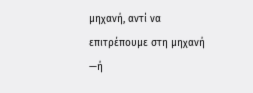μηχανή, αντί να επιτρέπουμε στη μηχανή —ή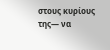στους κυρίους της— να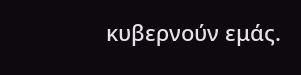κυβερνούν εμάς.